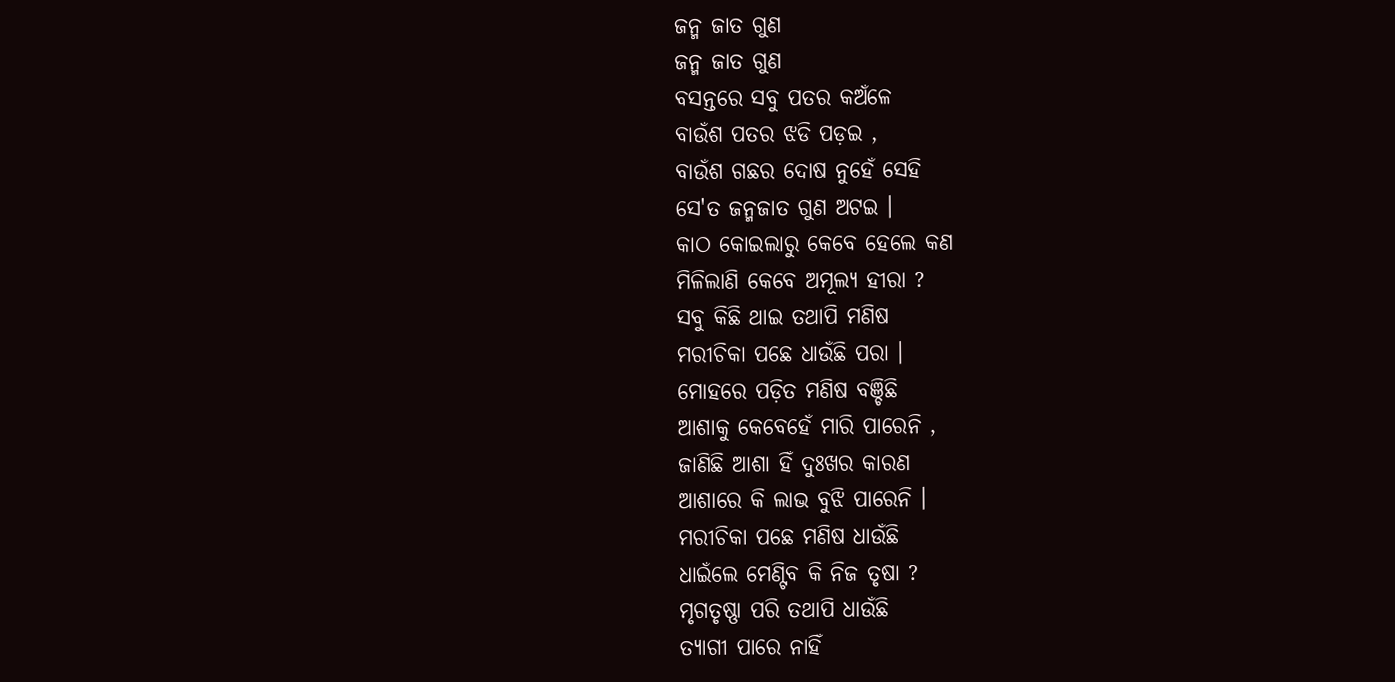ଜନ୍ମ ଜାତ ଗୁଣ
ଜନ୍ମ ଜାତ ଗୁଣ
ବସନ୍ତରେ ସବୁ ପତର କଅଁଳେ
ବାଉଁଶ ପତର ଝଡି ପଡ଼ଇ ,
ବାଉଁଶ ଗଛର ଦୋଷ ନୁହେଁ ସେହି
ସେ'ତ ଜନ୍ମଜାତ ଗୁଣ ଅଟଇ ।
କାଠ କୋଇଲାରୁ କେବେ ହେଲେ କଣ
ମିଳିଲାଣି କେବେ ଅମୂଲ୍ୟ ହୀରା ?
ସବୁ କିଛି ଥାଇ ତଥାପି ମଣିଷ
ମରୀଚିକା ପଛେ ଧାଉଁଛି ପରା ।
ମୋହରେ ପଡ଼ିତ ମଣିଷ ବଞ୍ଚିଛି
ଆଶାକୁ କେବେହେଁ ମାରି ପାରେନି ,
ଜାଣିଛି ଆଶା ହିଁ ଦୁଃଖର କାରଣ
ଆଶାରେ କି ଲାଭ ବୁଝି ପାରେନି ।
ମରୀଚିକା ପଛେ ମଣିଷ ଧାଉଁଛି
ଧାଇଁଲେ ମେଣ୍ଟିବ କି ନିଜ ତୃଷା ?
ମୃଗତୃଷ୍ଣା ପରି ତଥାପି ଧାଉଁଛି
ତ୍ୟାଗୀ ପାରେ ନାହିଁ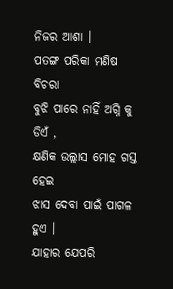ନିଜର ଆଶା ।
ପତଙ୍ଗ ପରିକା ମଣିଷ ବିଚରା
ବୁଝି ପାରେ ନାହିଁ ଅଗ୍ନି କୁ ଡିଏଁ ,
କ୍ଷଣିକ ଉଲ୍ଲାସ ମୋହ ଗସ୍ତ ହେଇ
ଝାସ ଦେବା ପାଇଁ ପାଗଳ ହୁଏ ।
ଯାହାର ଯେପରି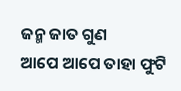ଜନ୍ମ ଜାତ ଗୁଣ
ଆପେ ଆପେ ତାହା ଫୁଟି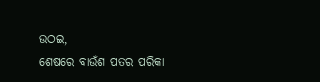ଉଠଇ,
ଶେଷରେ ବାଉଁଶ ପତର ପରିକା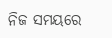ନିଜ ସମୟରେ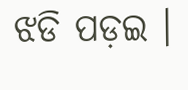ଝଡି ପଡ଼ଇ ।